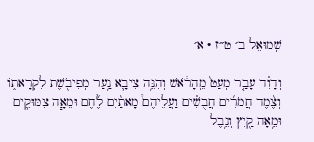שְׁמוּאֵל ב׳ ט״ז · א׳

וְדָוִ֗ד עָבַ֤ר מְעַט֙ מֵֽהָרֹ֔אשׁ וְהִנֵּ֥ה צִיבָ֛א נַ֥עַר מְפִיבֹ֖שֶׁת לִקְרָאת֑וֹ וְצֶ֨מֶד חֲמֹרִ֜ים חֲבֻשִׁ֗ים וַעֲלֵיהֶם֩ מָאתַ֨יִם לֶ֜חֶם וּמֵאָ֧ה צִמּוּקִ֛ים וּמֵ֥אָה קַ֖יִץ וְנֵ֥בֶל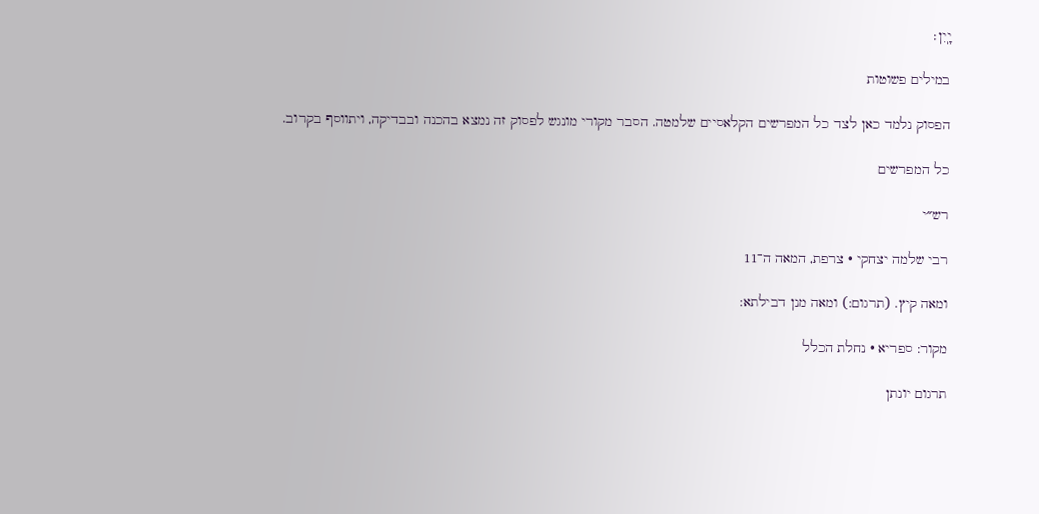יָֽיִן׃

במילים פשוטות

הפסוק נלמד כאן לצד כל המפרשים הקלאסיים שלמטה. הסבר מקורי מונגש לפסוק זה נמצא בהכנה ובבדיקה, ויתווסף בקרוב.

כל המפרשים

רש״י

רבי שלמה יצחקי · צרפת, המאה ה־11

ומאה קיץ. (תרגום:) ומאה מנן דבילתא:

מקור: ספריא · נחלת הכלל

תרגום יונתן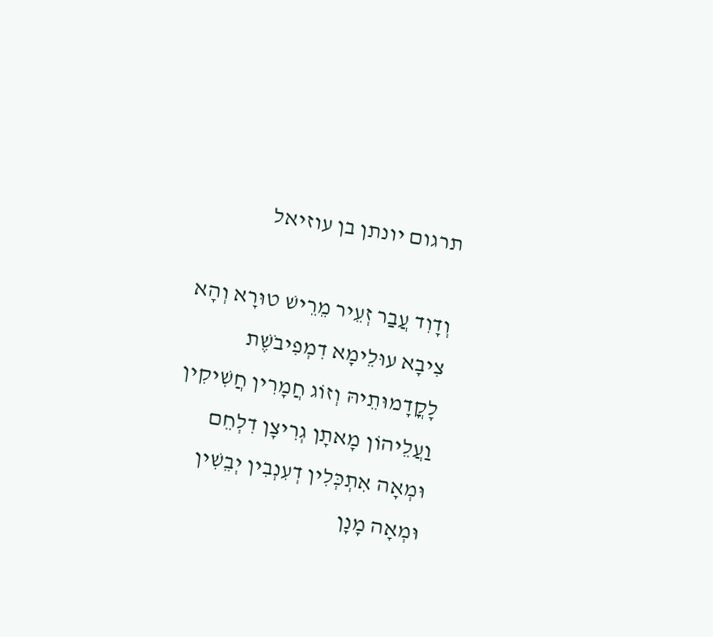תרגום יונתן בן עוזיאל

וְדָוִד עֲבַר זְעֵיר מֵרֵישׁ טוּרָא וְהָא צִיבָא עוּלֵימָא דִמְפִיבֹשֶׁת לָקֳדָמוּתֵיהּ וְזוֹג חֲמָרִין חֲשִׁיקִין וַעֲלֵיהוֹן מָאתָן גְרִיצָן דִלְחֵם וּמְאָה אִתְכְּלִין דְעִנְבִין יְבֵשִׁין וּמְאָה מָנָן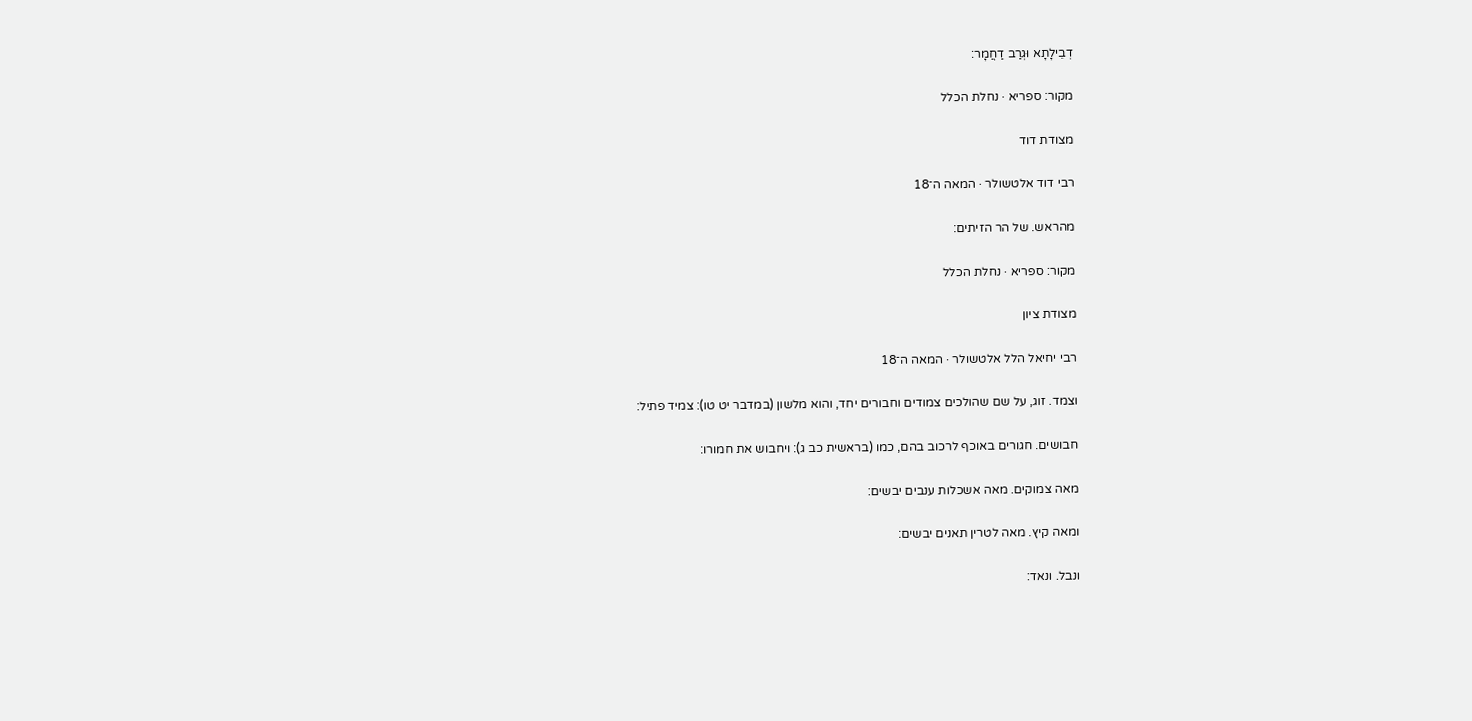דְבֵילָתָא וּגְרַב דַחֲמָר:

מקור: ספריא · נחלת הכלל

מצודת דוד

רבי דוד אלטשולר · המאה ה־18

מהראש. של הר הזיתים:

מקור: ספריא · נחלת הכלל

מצודת ציון

רבי יחיאל הלל אלטשולר · המאה ה־18

וצמד. זוג, על שם שהולכים צמודים וחבורים יחד, והוא מלשון (במדבר יט טו): צמיד פתיל:

חבושים. חגורים באוכף לרכוב בהם, כמו (בראשית כב ג): ויחבוש את חמורו:

מאה צמוקים. מאה אשכלות ענבים יבשים:

ומאה קיץ. מאה לטרין תאנים יבשים:

ונבל. ונאד: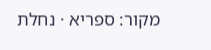מקור: ספריא · נחלת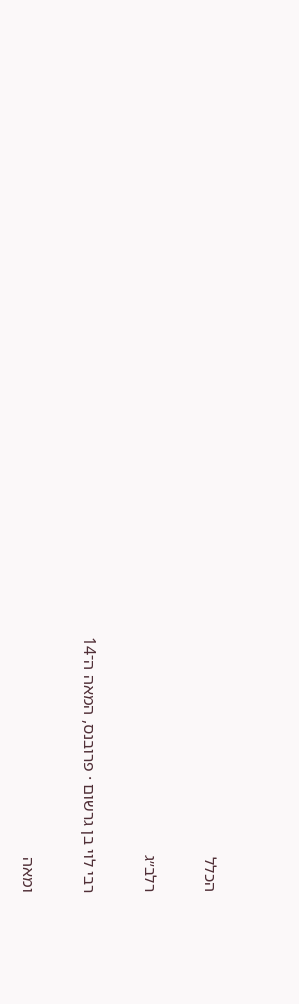הכלל

רלב״ג

רבי לוי בן גרשום · פרובנס, המאה ה־14

ומאה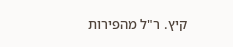קיץ. ר"ל מהפירות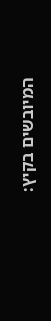המיובשים בקיץ: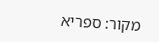מקור: ספריא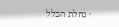· נחלת הכלל